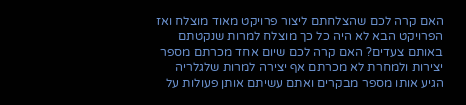האם קרה לכם שהצלחתם ליצור פרויקט מאוד מוצלח ואז הפרויקט הבא לא היה כל כך מוצלח למרות שנקטתם באותם צעדים? האם קרה לכם שיום אחד מכרתם מספר יצירות ולמחרת לא מכרתם אף יצירה למרות שלגלריה הגיע אותו מספר מבקרים ואתם עשיתם אותן פעולות על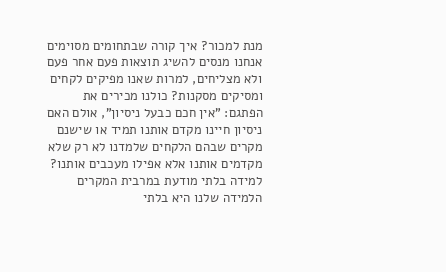מנת למכור? איך קורה שבתחומים מסוימים אנחנו מנסים להשיג תוצאות פעם אחר פעם ולא מצליחים, למרות שאנו מפיקים לקחים ומסיקים מסקנות? כולנו מכירים את הפתגם: "אין חכם כבעל ניסיון", אולם האם ניסיון חיינו מקדם אותנו תמיד או שישנם מקרים שבהם הלקחים שלמדנו לא רק שלא מקדמים אותנו אלא אפילו מעכבים אותנו? למידה בלתי מודעת במרבית המקרים הלמידה שלנו היא בלתי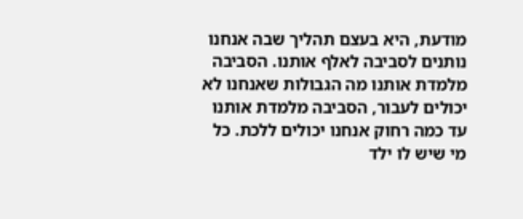מודעת, היא בעצם תהליך שבה אנחנו נותנים לסביבה לאלף אותנו. הסביבה מלמדת אותנו מה הגבולות שאנחנו לא יכולים לעבור, הסביבה מלמדת אותנו עד כמה רחוק אנחנו יכולים ללכת. כל מי שיש לו ילד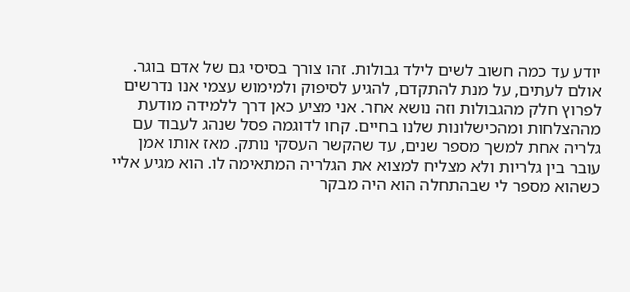יודע עד כמה חשוב לשים לילד גבולות. זהו צורך בסיסי גם של אדם בוגר. אולם לעתים, על מנת להתקדם, להגיע לסיפוק ולמימוש עצמי אנו נדרשים לפרוץ חלק מהגבולות וזה נושא אחר. אני מציע כאן דרך ללמידה מודעת מההצלחות ומהכישלונות שלנו בחיים. קחו לדוגמה פסל שנהג לעבוד עם גלריה אחת למשך מספר שנים, עד שהקשר העסקי נותק. מאז אותו אמן עובר בין גלריות ולא מצליח למצוא את הגלריה המתאימה לו. הוא מגיע אליי כשהוא מספר לי שבהתחלה הוא היה מבקר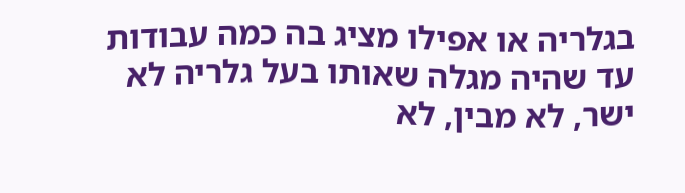בגלריה או אפילו מציג בה כמה עבודות עד שהיה מגלה שאותו בעל גלריה לא ישר, לא מבין, לא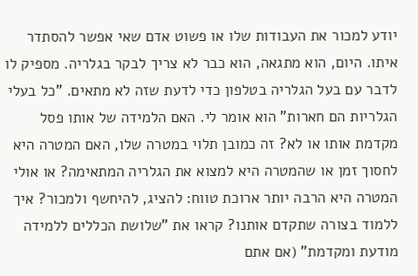יודע למכור את העבודות שלו או פשוט אדם שאי אפשר להסתדר איתו. היום, הוא מתגאה, הוא כבר לא צריך לבקר בגלריה. מספיק לו לדבר עם בעל הגלריה בטלפון כדי לדעת שזה לא מתאים. "כל בעלי הגלריות הם חארות" הוא אומר לי. האם הלמידה של אותו פסל מקדמת אותו או לא? זה כמובן תלוי במטרה שלו, האם המטרה היא לחסוך זמן או שהמטרה היא למצוא את הגלריה המתאימה? או אולי המטרה היא הרבה יותר ארוכת טווח: להציג, להיחשף ולמכור? איך ללמוד בצורה שתקדם אותנו? קראו את "שלושת הכללים ללמידה מודעת ומקדמת" (אם אתם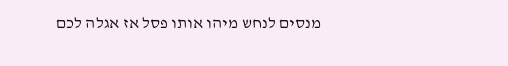מנסים לנחש מיהו אותו פסל אז אגלה לכם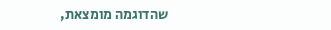שהדוגמה מומצאת,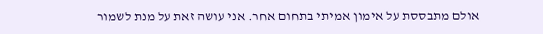אולם מתבססת על אימון אמיתי בתחום אחר. אני עושה זאת על מנת לשמור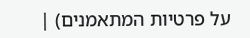על פרטיות המתאמנים) |